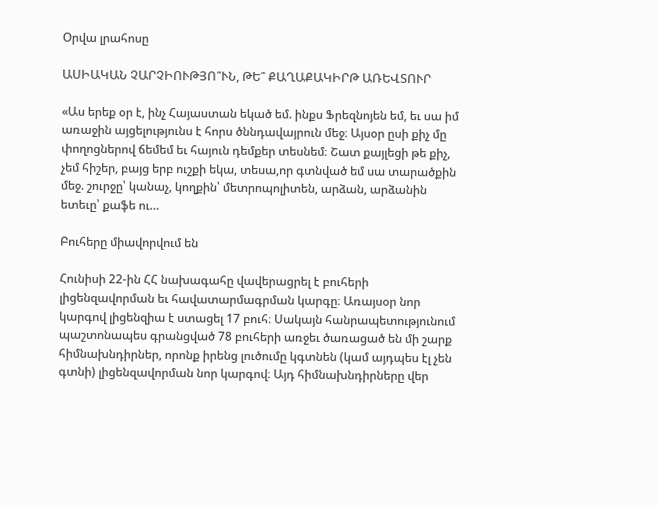Օրվա լրահոսը

ԱՍԻԱԿԱՆ ՉԱՐՉԻՈՒԹՅՈ՞ՒՆ, ԹԵ՞ ՔԱՂԱՔԱԿԻՐԹ ԱՌԵՎՏՈՒՐ

«Աս երեք օր է, ինչ Հայաստան եկած եմ. ինքս Ֆրեզնոյեն եմ, եւ սա իմ առաջին այցելությունս է հորս ծննդավայրուն մեջ։ Այսօր ըսի քիչ մը փողոցներով ճեմեմ եւ հայուն դեմքեր տեսնեմ։ Շատ քայլեցի թե քիչ, չեմ հիշեր, բայց երբ ուշքի եկա, տեսա,որ գտնված եմ սա տարածքին մեջ. շուրջը՝ կանաչ, կողքին՝ մետրոպոլիտեն, արձան, արձանին ետեւը՝ քաֆե ու…

Բուհերը միավորվում են

Հունիսի 22-ին ՀՀ նախագահը վավերացրել է բուհերի լիցենզավորման եւ հավատարմագրման կարգը։ Առայսօր նոր կարգով լիցենզիա է ստացել 17 բուհ։ Սակայն հանրապետությունում պաշտոնապես գրանցված 78 բուհերի առջեւ ծառացած են մի շարք հիմնախնդիրներ, որոնք իրենց լուծումը կգտնեն (կամ այդպես էլ չեն գտնի) լիցենզավորման նոր կարգով։ Այդ հիմնախնդիրները վեր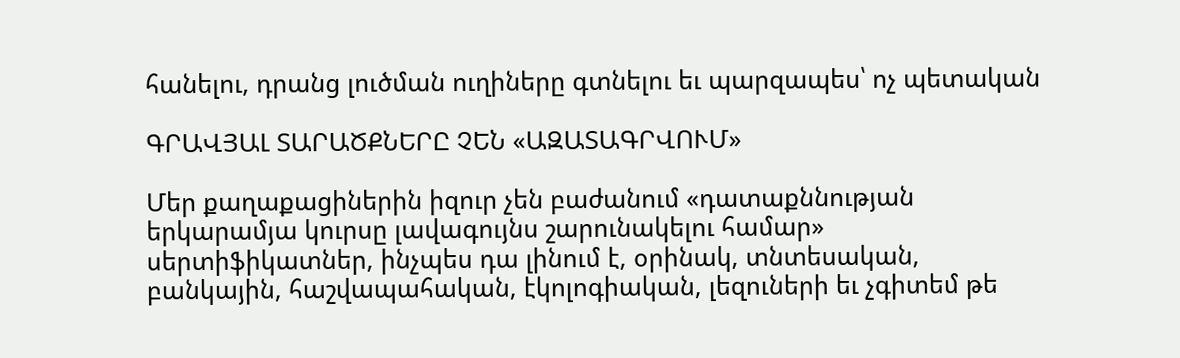հանելու, դրանց լուծման ուղիները գտնելու եւ պարզապես՝ ոչ պետական

ԳՐԱՎՅԱԼ ՏԱՐԱԾՔՆԵՐԸ ՉԵՆ «ԱԶԱՏԱԳՐՎՈՒՄ»

Մեր քաղաքացիներին իզուր չեն բաժանում «դատաքննության երկարամյա կուրսը լավագույնս շարունակելու համար» սերտիֆիկատներ, ինչպես դա լինում է, օրինակ, տնտեսական, բանկային, հաշվապահական, էկոլոգիական, լեզուների եւ չգիտեմ թե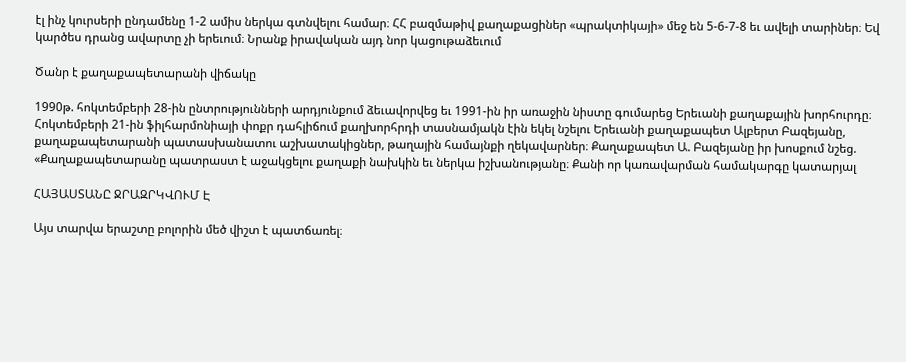էլ ինչ կուրսերի ընդամենը 1-2 ամիս ներկա գտնվելու համար։ ՀՀ բազմաթիվ քաղաքացիներ «պրակտիկայի» մեջ են 5-6-7-8 եւ ավելի տարիներ։ Եվ կարծես դրանց ավարտը չի երեւում։ Նրանք իրավական այդ նոր կացութաձեւում

Ծանր է քաղաքապետարանի վիճակը

1990թ. հոկտեմբերի 28-ին ընտրությունների արդյունքում ձեւավորվեց եւ 1991-ին իր առաջին նիստը գումարեց Երեւանի քաղաքային խորհուրդը։ Հոկտեմբերի 21-ին ֆիլհարմոնիայի փոքր դահլիճում քաղխորհրդի տասնամյակն էին եկել նշելու Երեւանի քաղաքապետ Ալբերտ Բազեյանը, քաղաքապետարանի պատասխանատու աշխատակիցներ, թաղային համայնքի ղեկավարներ։ Քաղաքապետ Ա. Բազեյանը իր խոսքում նշեց. «Քաղաքապետարանը պատրաստ է աջակցելու քաղաքի նախկին եւ ներկա իշխանությանը։ Քանի որ կառավարման համակարգը կատարյալ

ՀԱՅԱՍՏԱՆԸ ՋՐԱԶՐԿՎՈՒՄ Է

Այս տարվա երաշտը բոլորին մեծ վիշտ է պատճառել։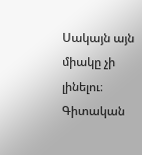Սակայն այն միակը չի լինելու։ Գիտական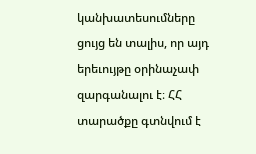կանխատեսումները ցույց են տալիս, որ այդ երեւույթը օրինաչափ զարգանալու է։ ՀՀ տարածքը գտնվում է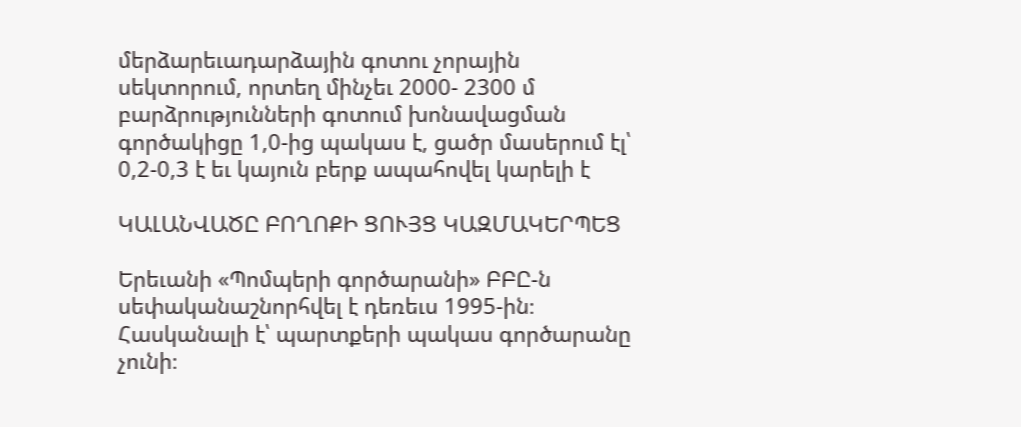մերձարեւադարձային գոտու չորային սեկտորում, որտեղ մինչեւ 2000- 2300 մ բարձրությունների գոտում խոնավացման գործակիցը 1,0-ից պակաս է, ցածր մասերում էլ՝ 0,2-0,3 է եւ կայուն բերք ապահովել կարելի է

ԿԱԼԱՆՎԱԾԸ ԲՈՂՈՔԻ ՑՈՒՅՑ ԿԱԶՄԱԿԵՐՊԵՑ

Երեւանի «Պոմպերի գործարանի» ԲԲԸ-ն սեփականաշնորհվել է դեռեւս 1995-ին։ Հասկանալի է՝ պարտքերի պակաս գործարանը չունի։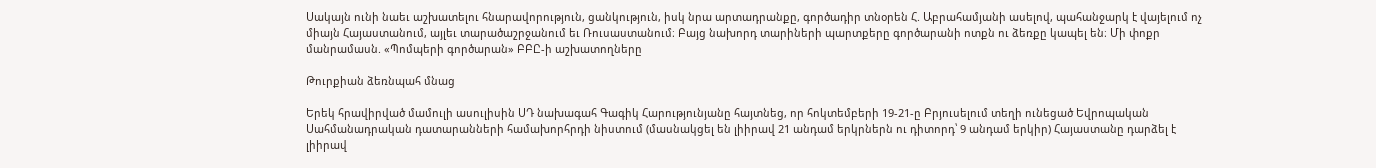Սակայն ունի նաեւ աշխատելու հնարավորություն, ցանկություն, իսկ նրա արտադրանքը, գործադիր տնօրեն Հ. Աբրահամյանի ասելով, պահանջարկ է վայելում ոչ միայն Հայաստանում, այլեւ տարածաշրջանում եւ Ռուսաստանում։ Բայց նախորդ տարիների պարտքերը գործարանի ոտքն ու ձեռքը կապել են։ Մի փոքր մանրամասն. «Պոմպերի գործարան» ԲԲԸ-ի աշխատողները

Թուրքիան ձեռնպահ մնաց

Երեկ հրավիրված մամուլի ասուլիսին ՍԴ նախագահ Գագիկ Հարությունյանը հայտնեց, որ հոկտեմբերի 19-21-ը Բրյուսելում տեղի ունեցած Եվրոպական Սահմանադրական դատարանների համախորհրդի նիստում (մասնակցել են լիիրավ 21 անդամ երկրներն ու դիտորդ՝ 9 անդամ երկիր) Հայաստանը դարձել է լիիրավ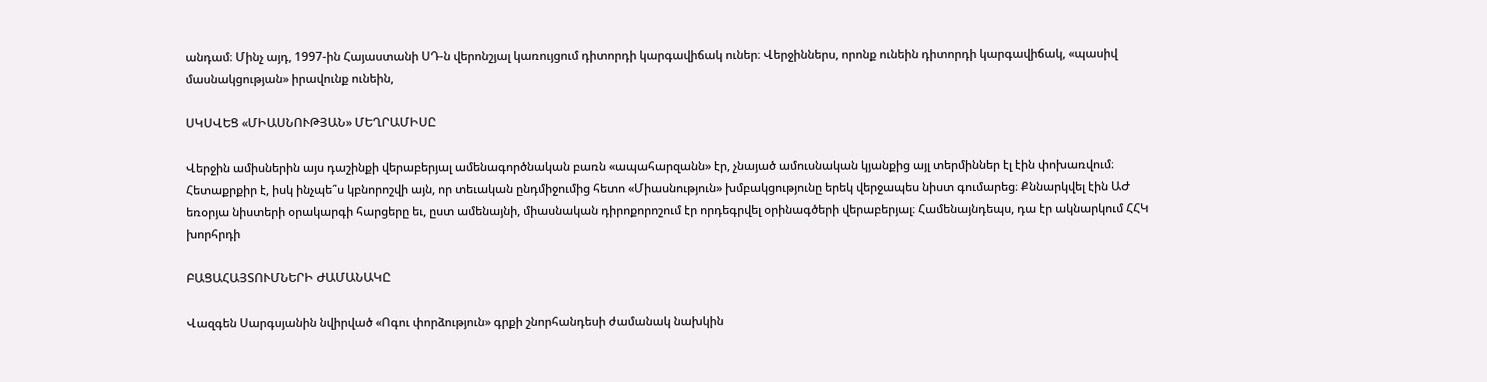անդամ։ Մինչ այդ, 1997-ին Հայաստանի ՍԴ-ն վերոնշյալ կառույցում դիտորդի կարգավիճակ ուներ։ Վերջիններս, որոնք ունեին դիտորդի կարգավիճակ, «պասիվ մասնակցության» իրավունք ունեին,

ՍԿՍՎԵՑ «ՄԻԱՍՆՈՒԹՅԱՆ» ՄԵՂՐԱՄԻՍԸ

Վերջին ամիսներին այս դաշինքի վերաբերյալ ամենագործնական բառն «ապահարզանն» էր, չնայած ամուսնական կյանքից այլ տերմիններ էլ էին փոխառվում։ Հետաքրքիր է, իսկ ինչպե՞ս կբնորոշվի այն, որ տեւական ընդմիջումից հետո «Միասնություն» խմբակցությունը երեկ վերջապես նիստ գումարեց։ Քննարկվել էին ԱԺ եռօրյա նիստերի օրակարգի հարցերը եւ, ըստ ամենայնի, միասնական դիրոքորոշում էր որդեգրվել օրինագծերի վերաբերյալ։ Համենայնդեպս, դա էր ակնարկում ՀՀԿ խորհրդի

ԲԱՑԱՀԱՅՏՈՒՄՆԵՐԻ ԺԱՄԱՆԱԿԸ

Վազգեն Սարգսյանին նվիրված «Ոգու փորձություն» գրքի շնորհանդեսի ժամանակ նախկին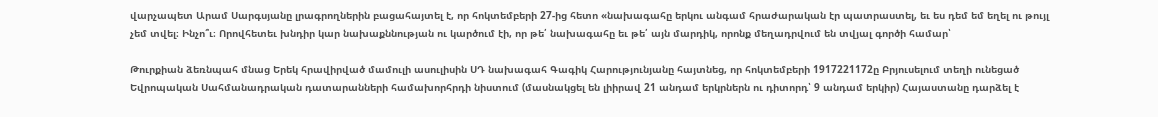վարչապետ Արամ Սարգսյանը լրագրողներին բացահայտել է, որ հոկտեմբերի 27-ից հետո «նախագահը երկու անգամ հրաժարական էր պատրաստել, եւ ես դեմ եմ եղել ու թույլ չեմ տվել։ Ինչո՞ւ։ Որովհետեւ խնդիր կար նախաքննության ու կարծում էի, որ թե՛ նախագահը եւ թե՛ այն մարդիկ, որոնք մեղադրվում են տվյալ գործի համար՝

Թուրքիան ձեռնպահ մնաց Երեկ հրավիրված մամուլի ասուլիսին ՍԴ նախագահ Գագիկ Հարությունյանը հայտնեց, որ հոկտեմբերի 1917221172ը Բրյուսելում տեղի ունեցած Եվրոպական Սահմանադրական դատարանների համախորհրդի նիստում (մասնակցել են լիիրավ 21 անդամ երկրներն ու դիտորդ՝ 9 անդամ երկիր) Հայաստանը դարձել է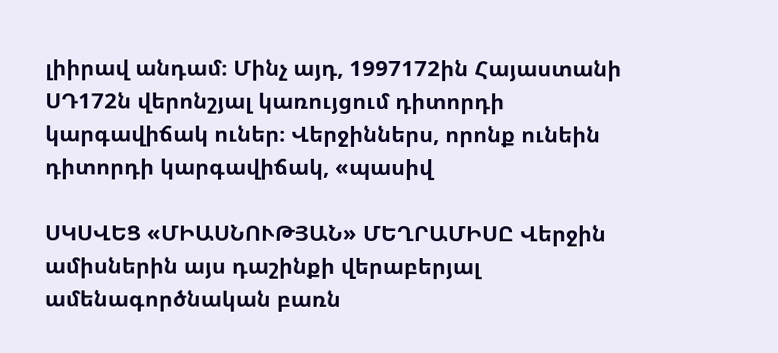լիիրավ անդամ։ Մինչ այդ, 1997172ին Հայաստանի ՍԴ172ն վերոնշյալ կառույցում դիտորդի կարգավիճակ ուներ։ Վերջիններս, որոնք ունեին դիտորդի կարգավիճակ, «պասիվ

ՍԿՍՎԵՑ «ՄԻԱՍՆՈՒԹՅԱՆ» ՄԵՂՐԱՄԻՍԸ Վերջին ամիսներին այս դաշինքի վերաբերյալ ամենագործնական բառն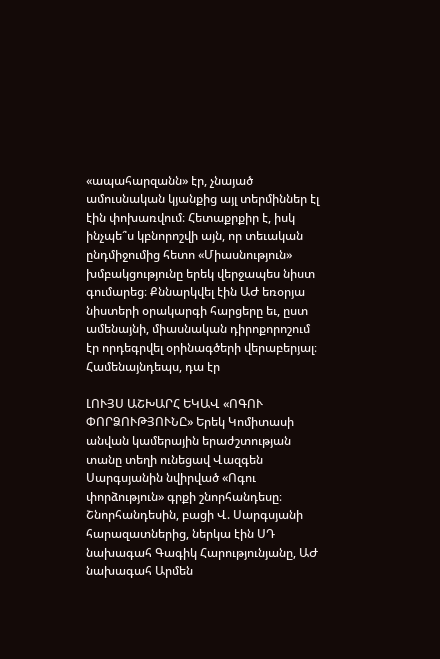«ապահարզանն» էր, չնայած ամուսնական կյանքից այլ տերմիններ էլ էին փոխառվում։ Հետաքրքիր է, իսկ ինչպե՞ս կբնորոշվի այն, որ տեւական ընդմիջումից հետո «Միասնություն» խմբակցությունը երեկ վերջապես նիստ գումարեց։ Քննարկվել էին ԱԺ եռօրյա նիստերի օրակարգի հարցերը եւ, ըստ ամենայնի, միասնական դիրոքորոշում էր որդեգրվել օրինագծերի վերաբերյալ։ Համենայնդեպս, դա էր

ԼՈՒՅՍ ԱՇԽԱՐՀ ԵԿԱՎ «ՈԳՈՒ ՓՈՐՁՈՒԹՅՈՒՆԸ» Երեկ Կոմիտասի անվան կամերային երաժշտության տանը տեղի ունեցավ Վազգեն Սարգսյանին նվիրված «Ոգու փորձություն» գրքի շնորհանդեսը։ Շնորհանդեսին, բացի Վ. Սարգսյանի հարազատներից, ներկա էին ՍԴ նախագահ Գագիկ Հարությունյանը, ԱԺ նախագահ Արմեն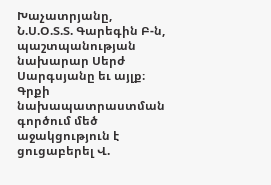Խաչատրյանը, Ն.Ս.Օ.Տ.Տ. Գարեգին Բ-ն, պաշտպանության նախարար Սերժ Սարգսյանը եւ այլք։ Գրքի նախապատրաստման գործում մեծ աջակցություն է ցուցաբերել Վ.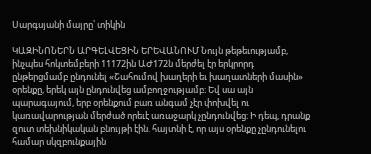Սարգսյանի մայրը՝ տիկին

ԿԱԶԻՆՈՆԵՐՆ ԱՐԳԵԼՎԵՑԻՆ ԵՐԵՎԱՆՈՒՄ Նույն թեթեւությամբ, ինչպես հոկտեմբերի 11172ին ԱԺ172ն մերժել էր երկրորդ ընթերցմամբ ընդունել «Շահումով խաղերի եւ խաղատների մասին» օրենքը, երեկ այն ընդունվեց ամբողջությամբ։ Եվ սա այն պարագայում, երբ օրենքում բառ անգամ չէր փոխվել ու կառավարության մերժած որեւէ առաջարկ չընդունվեց։ Ի դեպ, դրանք զուտ տեխնիկական բնույթի էին. հայտնի է, որ այս օրենքը չընդունելու համար սկզբունքային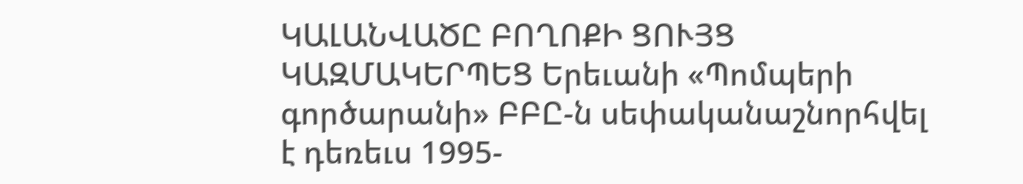ԿԱԼԱՆՎԱԾԸ ԲՈՂՈՔԻ ՑՈՒՅՑ ԿԱԶՄԱԿԵՐՊԵՑ Երեւանի «Պոմպերի գործարանի» ԲԲԸ-ն սեփականաշնորհվել է դեռեւս 1995-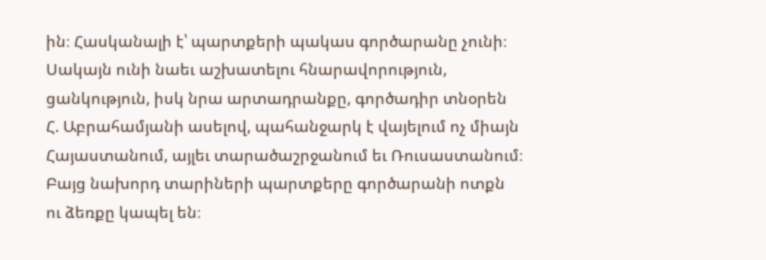ին։ Հասկանալի է՝ պարտքերի պակաս գործարանը չունի։ Սակայն ունի նաեւ աշխատելու հնարավորություն, ցանկություն, իսկ նրա արտադրանքը, գործադիր տնօրեն Հ. Աբրահամյանի ասելով, պահանջարկ է վայելում ոչ միայն Հայաստանում, այլեւ տարածաշրջանում եւ Ռուսաստանում։ Բայց նախորդ տարիների պարտքերը գործարանի ոտքն ու ձեռքը կապել են։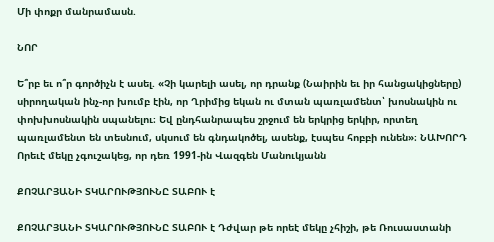Մի փոքր մանրամասն.

ՆՈՐ

Ե՞րբ եւ ո՞ր գործիչն է ասել. «Չի կարելի ասել, որ դրանք (Նաիրին եւ իր հանցակիցները) սիրողական ինչ-որ խումբ էին, որ Ղրիմից եկան ու մտան պառլամենտ՝ խոսնակին ու փոխխոսնակին սպանելու։ Եվ ընդհանրապես շրջում են երկրից երկիր, որտեղ պառլամենտ են տեսնում, սկսում են գնդակոծել, ասենք, էսպես հոբբի ունեն»։ ՆԱԽՈՐԴ Որեւէ մեկը չգուշակեց, որ դեռ 1991-ին Վազգեն Մանուկյանն

ՔՈՉԱՐՅԱՆԻ ՏԿԱՐՈՒԹՅՈՒՆԸ ՏԱԲՈՒ է

ՔՈՉԱՐՅԱՆԻ ՏԿԱՐՈՒԹՅՈՒՆԸ ՏԱԲՈՒ է Դժվար թե որեէ մեկը չհիշի, թե Ռուսաստանի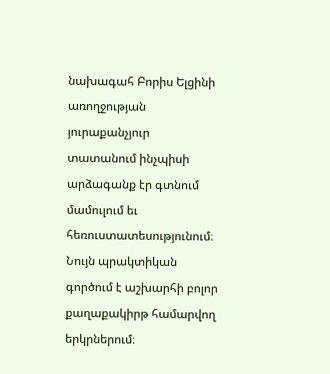նախագահ Բորիս Ելցինի առողջության յուրաքանչյուր տատանում ինչպիսի արձագանք էր գտնում մամուլում եւ հեռուստատեսությունում։ Նույն պրակտիկան գործում է աշխարհի բոլոր քաղաքակիրթ համարվող երկրներում։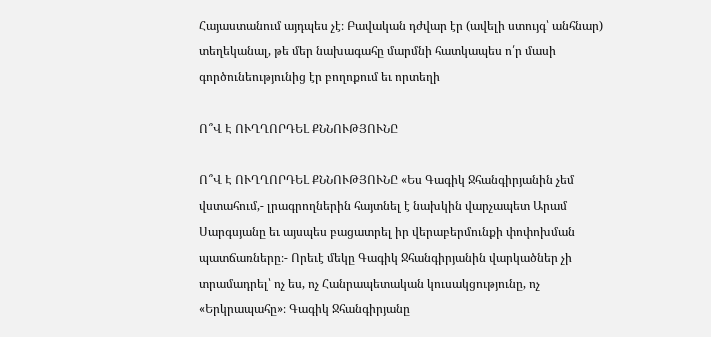Հայաստանում այդպես չէ։ Բավական դժվար էր (ավելի ստույգ՝ անհնար) տեղեկանալ, թե մեր նախագահը մարմնի հատկապես ո՛ր մասի գործունեությունից էր բողոքում եւ որտեղի

Ո՞Վ Է ՈՒՂՂՈՐԴԵԼ ՔՆՆՈՒԹՅՈՒՆԸ

Ո՞Վ Է ՈՒՂՂՈՐԴԵԼ ՔՆՆՈՒԹՅՈՒՆԸ «Ես Գագիկ Ջհանգիրյանին չեմ վստահում,- լրագրողներին հայտնել է նախկին վարչապետ Արամ Սարգսյանը եւ այսպես բացատրել իր վերաբերմունքի փոփոխման պատճառները։- Որեւէ մեկը Գագիկ Ջհանգիրյանին վարկածներ չի տրամադրել՝ ոչ ես, ոչ Հանրապետական կուսակցությունը, ոչ «Երկրապահը»։ Գագիկ Ջհանգիրյանը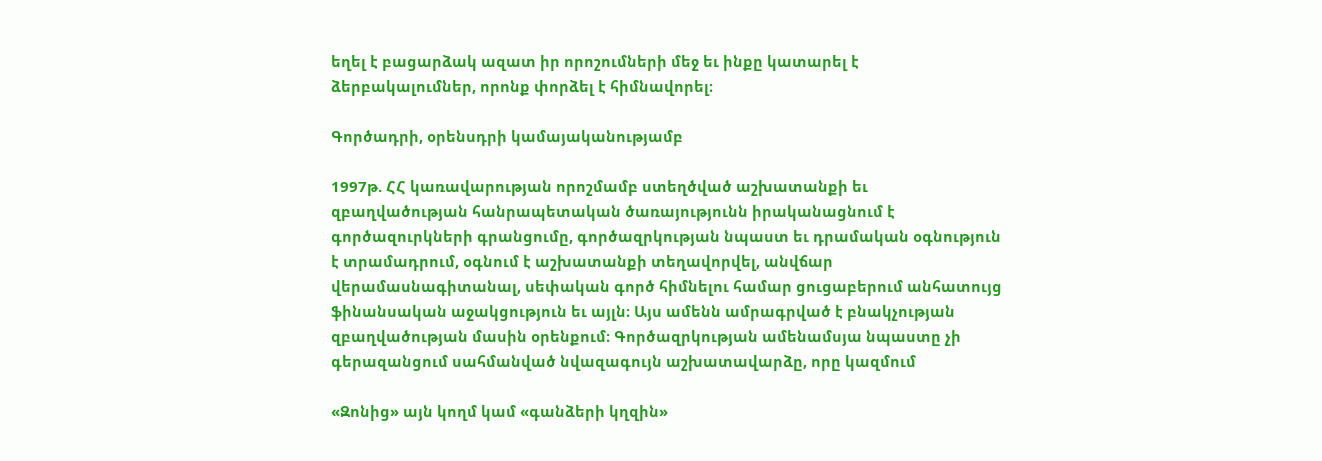եղել է բացարձակ ազատ իր որոշումների մեջ եւ ինքը կատարել է ձերբակալումներ, որոնք փորձել է հիմնավորել։

Գործադրի, օրենսդրի կամայականությամբ

1997թ. ՀՀ կառավարության որոշմամբ ստեղծված աշխատանքի եւ զբաղվածության հանրապետական ծառայությունն իրականացնում է գործազուրկների գրանցումը, գործազրկության նպաստ եւ դրամական օգնություն է տրամադրում, օգնում է աշխատանքի տեղավորվել, անվճար վերամասնագիտանալ, սեփական գործ հիմնելու համար ցուցաբերում անհատույց ֆինանսական աջակցություն եւ այլն։ Այս ամենն ամրագրված է բնակչության զբաղվածության մասին օրենքում։ Գործազրկության ամենամսյա նպաստը չի գերազանցում սահմանված նվազագույն աշխատավարձը, որը կազմում

«Զոնից» այն կողմ կամ «գանձերի կղզին»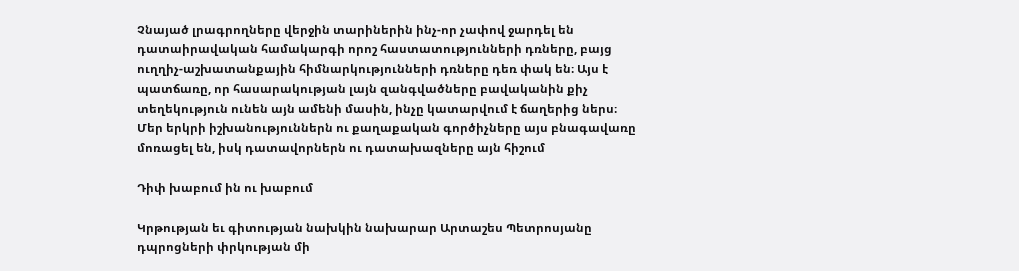Չնայած լրագրողները վերջին տարիներին ինչ-որ չափով ջարդել են դատաիրավական համակարգի որոշ հաստատությունների դռները, բայց ուղղիչ-աշխատանքային հիմնարկությունների դռները դեռ փակ են։ Այս է պատճառը, որ հասարակության լայն զանգվածները բավականին քիչ տեղեկություն ունեն այն ամենի մասին, ինչը կատարվում է ճաղերից ներս։ Մեր երկրի իշխանություններն ու քաղաքական գործիչները այս բնագավառը մոռացել են, իսկ դատավորներն ու դատախազները այն հիշում

Դիփ խաբում ին ու խաբում

Կրթության եւ գիտության նախկին նախարար Արտաշես Պետրոսյանը դպրոցների փրկության մի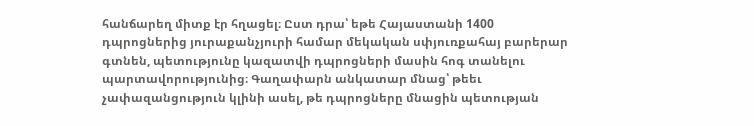հանճարեղ միտք էր հղացել։ Ըստ դրա՝ եթե Հայաստանի 1400 դպրոցներից յուրաքանչյուրի համար մեկական սփյուռքահայ բարերար գտնեն, պետությունը կազատվի դպրոցների մասին հոգ տանելու պարտավորությունից։ Գաղափարն անկատար մնաց՝ թեեւ չափազանցություն կլինի ասել, թե դպրոցները մնացին պետության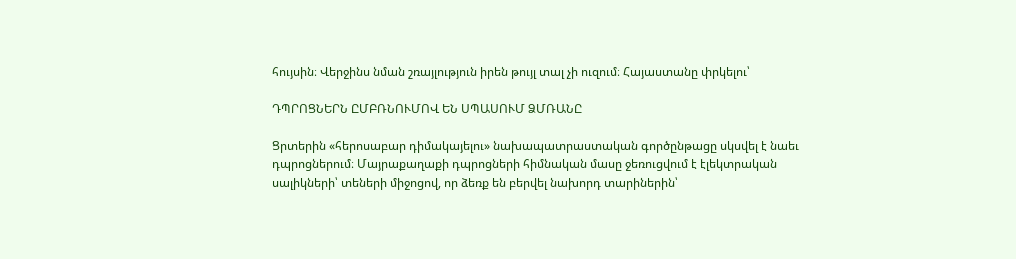հույսին։ Վերջինս նման շռայլություն իրեն թույլ տալ չի ուզում։ Հայաստանը փրկելու՝

ԴՊՐՈՑՆԵՐՆ ԸՄԲՌՆՈՒՄՈՎ ԵՆ ՍՊԱՍՈՒՄ ՁՄՌԱՆԸ

Ցրտերին «հերոսաբար դիմակայելու» նախապատրաստական գործընթացը սկսվել է նաեւ դպրոցներում։ Մայրաքաղաքի դպրոցների հիմնական մասը ջեռուցվում է էլեկտրական սալիկների՝ տեների միջոցով, որ ձեռք են բերվել նախորդ տարիներին՝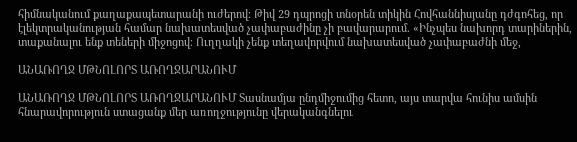հիմնականում քաղաքապետարանի ուժերով։ Թիվ 29 դպրոցի տնօրեն տիկին Հովհաննիսյանը դժգոհեց, որ էլեկտրականության համար նախատեսված չափաբաժինը չի բավարարում. «Ինչպես նախորդ տարիներին, տաքանալու ենք տեների միջոցով։ Ուղղակի չենք տեղավորվում նախատեսված չափաբաժնի մեջ,

ԱՆԱՌՈՂՋ ՄԹՆՈԼՈՐՏ ԱՌՈՂՋԱՐԱՆՈՒՄ

ԱՆԱՌՈՂՋ ՄԹՆՈԼՈՐՏ ԱՌՈՂՋԱՐԱՆՈՒՄ Տասնամյա ընդմիջումից հետո, այս տարվա հունիս ամսին հնարավորություն ստացանք մեր առողջությունը վերականգնելու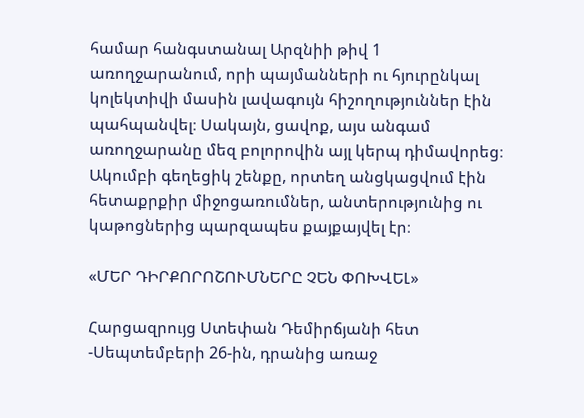համար հանգստանալ Արզնիի թիվ 1 առողջարանում, որի պայմանների ու հյուրընկալ կոլեկտիվի մասին լավագույն հիշողություններ էին պահպանվել։ Սակայն, ցավոք, այս անգամ առողջարանը մեզ բոլորովին այլ կերպ դիմավորեց։ Ակումբի գեղեցիկ շենքը, որտեղ անցկացվում էին հետաքրքիր միջոցառումներ, անտերությունից ու կաթոցներից պարզապես քայքայվել էր։

«ՄԵՐ ԴԻՐՔՈՐՈՇՈՒՄՆԵՐԸ ՉԵՆ ՓՈԽՎԵԼ»

Հարցազրույց Ստեփան Դեմիրճյանի հետ -Սեպտեմբերի 26-ին, դրանից առաջ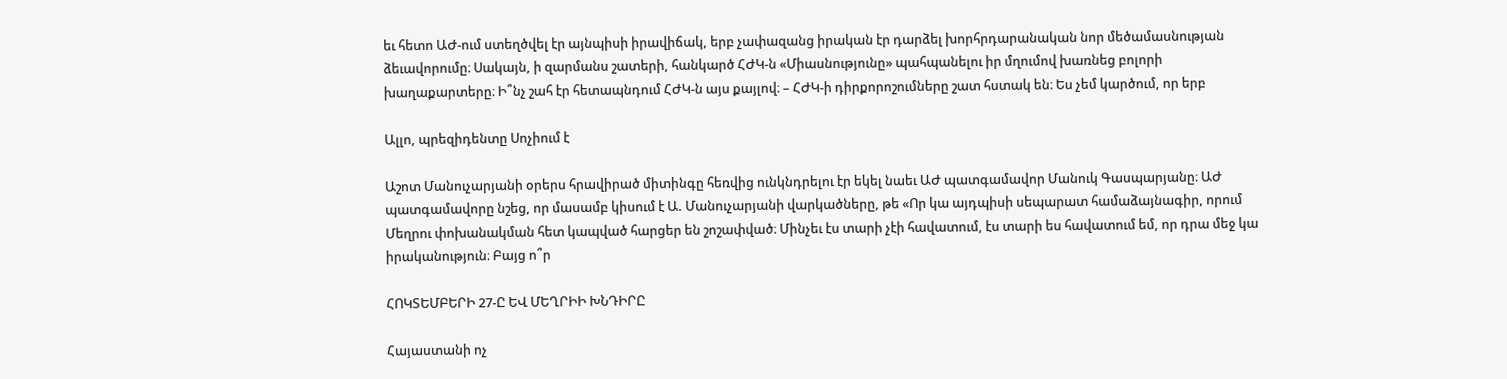եւ հետո ԱԺ-ում ստեղծվել էր այնպիսի իրավիճակ, երբ չափազանց իրական էր դարձել խորհրդարանական նոր մեծամասնության ձեւավորումը։ Սակայն, ի զարմանս շատերի, հանկարծ ՀԺԿ-ն «Միասնությունը» պահպանելու իր մղումով խառնեց բոլորի խաղաքարտերը։ Ի՞նչ շահ էր հետապնդում ՀԺԿ-ն այս քայլով։ – ՀԺԿ-ի դիրքորոշումները շատ հստակ են։ Ես չեմ կարծում, որ երբ

Ալլո, պրեզիդենտը Սոչիում է

Աշոտ Մանուչարյանի օրերս հրավիրած միտինգը հեռվից ունկնդրելու էր եկել նաեւ ԱԺ պատգամավոր Մանուկ Գասպարյանը։ ԱԺ պատգամավորը նշեց, որ մասամբ կիսում է Ա. Մանուչարյանի վարկածները, թե «Որ կա այդպիսի սեպարատ համաձայնագիր, որում Մեղրու փոխանակման հետ կապված հարցեր են շոշափված։ Մինչեւ էս տարի չէի հավատում, էս տարի ես հավատում եմ, որ դրա մեջ կա իրականություն։ Բայց ո՞ր

ՀՈԿՏԵՄԲԵՐԻ 27-Ը ԵՎ ՄԵՂՐԻԻ ԽՆԴԻՐԸ

Հայաստանի ոչ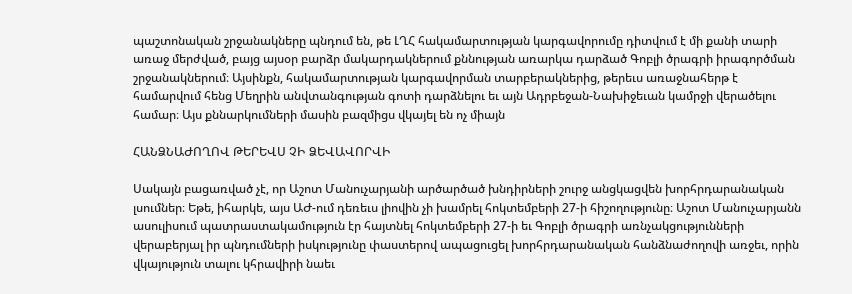պաշտոնական շրջանակները պնդում են, թե ԼՂՀ հակամարտության կարգավորումը դիտվում է մի քանի տարի առաջ մերժված, բայց այսօր բարձր մակարդակներում քննության առարկա դարձած Գոբլի ծրագրի իրագործման շրջանակներում։ Այսինքն, հակամարտության կարգավորման տարբերակներից, թերեւս առաջնահերթ է համարվում հենց Մեղրին անվտանգության գոտի դարձնելու եւ այն Ադրբեջան-Նախիջեւան կամրջի վերածելու համար։ Այս քննարկումների մասին բազմիցս վկայել են ոչ միայն

ՀԱՆՁՆԱԺՈՂՈՎ ԹԵՐԵՎՍ ՉԻ ՁԵՎԱՎՈՐՎԻ

Սակայն բացառված չէ, որ Աշոտ Մանուչարյանի արծարծած խնդիրների շուրջ անցկացվեն խորհրդարանական լսումներ։ Եթե, իհարկե, այս ԱԺ-ում դեռեւս լիովին չի խամրել հոկտեմբերի 27-ի հիշողությունը։ Աշոտ Մանուչարյանն ասուլիսում պատրաստակամություն էր հայտնել հոկտեմբերի 27-ի եւ Գոբլի ծրագրի առնչակցությունների վերաբերյալ իր պնդումների իսկությունը փաստերով ապացուցել խորհրդարանական հանձնաժողովի առջեւ, որին վկայություն տալու կհրավիրի նաեւ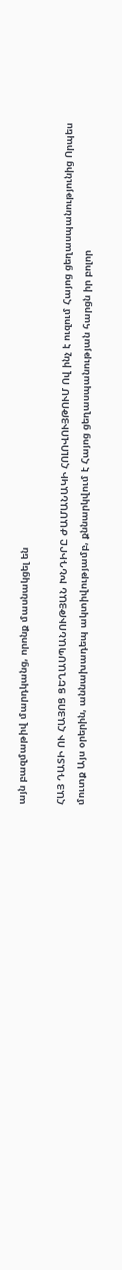այն բազմաթիվ մարդկանց, որոնք մասնակցել են

ՀԱՅ ԴԱՏԻ ՈՒ ՀԱՅՈՑ ՑԵՂԱՍՊԱՆՈՒԹՅԱՆ ԽՆԴԻՐԸ ԺԱՄԱՆԱԿԻ ՀՈԼՈՎՈՒՅԹՈՒՄ Ով ինչ է ուզում Հայոց ցեղասպանությունից Որպես մուտք Այս օրերին, աննախադեպ ակտիվությամբ, քննարկվում է Հայոց ցեղասպանության հարցն իր բոլոր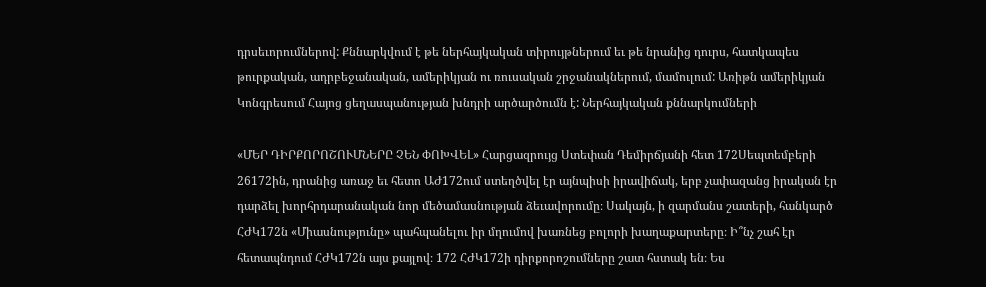դրսեւորումներով: Քննարկվում է թե ներհայկական տիրույթներում եւ թե նրանից դուրս, հատկապես թուրքական, ադրբեջանական, ամերիկյան ու ռուսական շրջանակներում, մամուլում: Առիթն ամերիկյան Կոնգրեսում Հայոց ցեղասպանության խնդրի արծարծումն է: Ներհայկական քննարկումների

«ՄԵՐ ԴԻՐՔՈՐՈՇՈՒՄՆԵՐԸ ՉԵՆ ՓՈԽՎԵԼ» Հարցազրույց Ստեփան Դեմիրճյանի հետ 172Սեպտեմբերի 26172ին, դրանից առաջ եւ հետո ԱԺ172ում ստեղծվել էր այնպիսի իրավիճակ, երբ չափազանց իրական էր դարձել խորհրդարանական նոր մեծամասնության ձեւավորումը։ Սակայն, ի զարմանս շատերի, հանկարծ ՀԺԿ172ն «Միասնությունը» պահպանելու իր մղումով խառնեց բոլորի խաղաքարտերը։ Ի՞նչ շահ էր հետապնդում ՀԺԿ172ն այս քայլով։ 172 ՀԺԿ172ի դիրքորոշումները շատ հստակ են։ Ես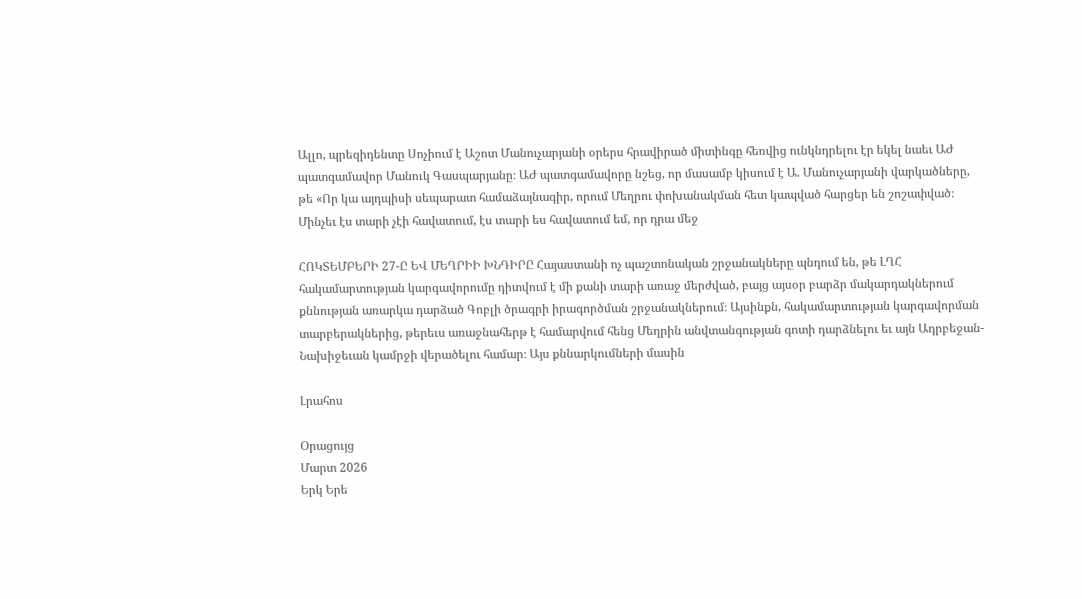Ալլո, պրեզիդենտը Սոչիում է Աշոտ Մանուչարյանի օրերս հրավիրած միտինգը հեռվից ունկնդրելու էր եկել նաեւ ԱԺ պատգամավոր Մանուկ Գասպարյանը։ ԱԺ պատգամավորը նշեց, որ մասամբ կիսում է Ա. Մանուչարյանի վարկածները, թե «Որ կա այդպիսի սեպարատ համաձայնագիր, որում Մեղրու փոխանակման հետ կապված հարցեր են շոշափված։ Մինչեւ էս տարի չէի հավատում, էս տարի ես հավատում եմ, որ դրա մեջ

ՀՈԿՏԵՄԲԵՐԻ 27-Ը ԵՎ ՄԵՂՐԻԻ ԽՆԴԻՐԸ Հայաստանի ոչ պաշտոնական շրջանակները պնդում են, թե ԼՂՀ հակամարտության կարգավորումը դիտվում է մի քանի տարի առաջ մերժված, բայց այսօր բարձր մակարդակներում քննության առարկա դարձած Գոբլի ծրագրի իրագործման շրջանակներում։ Այսինքն, հակամարտության կարգավորման տարբերակներից, թերեւս առաջնահերթ է համարվում հենց Մեղրին անվտանգության գոտի դարձնելու եւ այն Ադրբեջան-Նախիջեւան կամրջի վերածելու համար։ Այս քննարկումների մասին

Լրահոս

Օրացույց
Մարտ 2026
Երկ Երե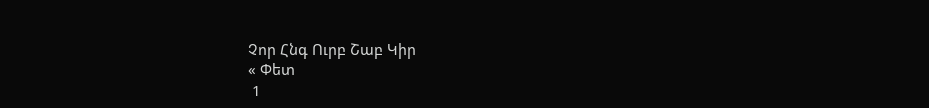Չոր Հնգ Ուրբ Շաբ Կիր
« Փետ
 1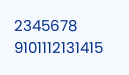2345678
9101112131415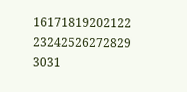16171819202122
23242526272829
3031